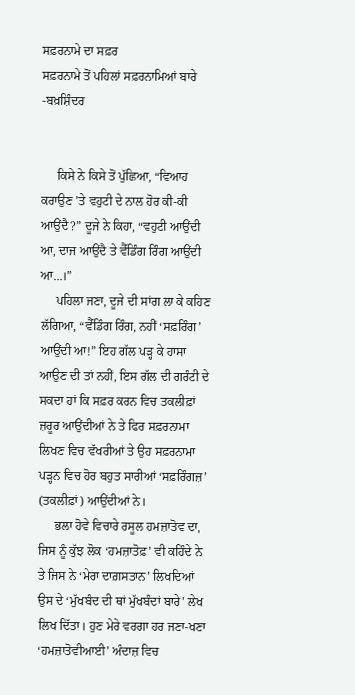ਸਫ਼ਰਨਾਮੇ ਦਾ ਸਫ਼ਰ
ਸਫ਼ਰਨਾਮੇ ਤੋਂ ਪਹਿਲਾਂ ਸਫ਼ਰਨਾਮਿਆਂ ਬਾਰੇ
-ਬਖ਼ਸ਼ਿੰਦਰ


     ਕਿਸੇ ਨੇ ਕਿਸੇ ਤੋਂ ਪੁੱਛਿਆ, “ਵਿਆਹ ਕਰਾਉਣ ’ਤੇ ਵਹੁਟੀ ਦੇ ਨਾਲ ਹੋਰ ਕੀ-ਕੀ ਆਉਂਦੈ?” ਦੂਜੇ ਨੇ ਕਿਹਾ, “ਵਹੁਟੀ ਆਉਂਦੀ ਆ, ਦਾਜ ਆਉਂਦੈ ਤੇ ਵੈੱਡਿੰਗ ਰਿੰਗ ਆਉਂਦੀ ਆ...।”
     ਪਹਿਲਾ ਜਣਾ, ਦੂਜੇ ਦੀ ਸਾਂਗ ਲਾ ਕੇ ਕਹਿਣ ਲੱਗਿਆ, “ਵੈੱਡਿੰਗ ਰਿੰਗ, ਨਹੀਂ ‘ਸਫ਼ਰਿੰਗ’ ਆਉਂਦੀ ਆ!” ਇਹ ਗੱਲ ਪੜ੍ਹ ਕੇ ਹਾਸਾ ਆਉਣ ਦੀ ਤਾਂ ਨਹੀਂ, ਇਸ ਗੱਲ ਦੀ ਗਰੰਟੀ ਦੇ ਸਕਦਾ ਹਾਂ ਕਿ ਸਫ਼ਰ ਕਰਨ ਵਿਚ ਤਕਲੀਫ਼ਾਂ ਜ਼ਰੂਰ ਆਉਂਦੀਆਂ ਨੇ ਤੇ ਫਿਰ ਸਫ਼ਰਨਾਮਾ ਲਿਖਣ ਵਿਚ ਵੱਖਰੀਆਂ ਤੇ ਉਹ ਸਫ਼ਰਨਾਮਾ ਪੜ੍ਹਨ ਵਿਚ ਹੋਰ ਬਹੁਤ ਸਾਰੀਆਂ ‘ਸਫ਼ਰਿੰਗਜ਼’ (ਤਕਲੀਫ਼ਾਂ) ਆਉਂਦੀਆਂ ਨੇ।
     ਭਲਾ ਹੋਵੇ ਵਿਚਾਰੇ ਰਸੂਲ ਹਮਜ਼ਾਤੋਵ ਦਾ, ਜਿਸ ਨੂੰ ਕੁੱਝ ਲੋਕ ‘ਹਮਜ਼ਾਤੋਫ਼’ ਵੀ ਕਹਿੰਦੇ ਨੇ ਤੇ ਜਿਸ ਨੇ ‘ਮੇਰਾ ਦਾਗ਼ਸਤਾਨ’ ਲਿਖਦਿਆਂ ਉਸ ਦੇ ‘ਮੁੱਖਬੰਦ ਦੀ ਥਾਂ ਮੁੱਖਬੰਦਾਂ ਬਾਰੇ’ ਲੇਖ ਲਿਖ ਦਿੱਤਾ। ਹੁਣ ਮੇਰੇ ਵਰਗਾ ਹਰ ਜਣਾ-ਖਣਾ ‘ਹਮਜ਼ਾਤੋਵੀਆਈ’ ਅੰਦਾਜ਼ ਵਿਚ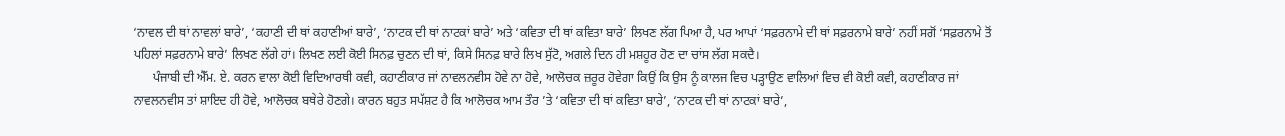‘ਨਾਵਲ ਦੀ ਥਾਂ ਨਾਵਲਾਂ ਬਾਰੇ’, ‘ਕਹਾਣੀ ਦੀ ਥਾਂ ਕਹਾਣੀਆਂ ਬਾਰੇ’, ‘ਨਾਟਕ ਦੀ ਥਾਂ ਨਾਟਕਾਂ ਬਾਰੇ’ ਅਤੇ ‘ਕਵਿਤਾ ਦੀ ਥਾਂ ਕਵਿਤਾ ਬਾਰੇ’ ਲਿਖਣ ਲੱਗ ਪਿਆ ਹੈ, ਪਰ ਆਪਾਂ ‘ਸਫ਼ਰਨਾਮੇ ਦੀ ਥਾਂ ਸਫ਼ਰਨਾਮੇ ਬਾਰੇ’ ਨਹੀਂ ਸਗੋਂ ‘ਸਫ਼ਰਨਾਮੇ ਤੋਂ ਪਹਿਲਾਂ ਸਫ਼ਰਨਾਮੇ ਬਾਰੇ’ ਲਿਖਣ ਲੱਗੇ ਹਾਂ। ਲਿਖਣ ਲਈ ਕੋਈ ਸਿਨਫ਼ ਚੁਣਨ ਦੀ ਥਾਂ, ਕਿਸੇ ਸਿਨਫ਼ ਬਾਰੇ ਲਿਖ ਸੁੱਟੋ, ਅਗਲੇ ਦਿਨ ਹੀ ਮਸ਼ਹੂਰ ਹੋਣ ਦਾ ਚਾਂਸ ਲੱਗ ਸਕਦੈ।
      ਪੰਜਾਬੀ ਦੀ ਐੱਮ. ਏ. ਕਰਨ ਵਾਲਾ ਕੋਈ ਵਿਦਿਆਰਥੀ ਕਵੀ, ਕਹਾਣੀਕਾਰ ਜਾਂ ਨਾਵਲਨਵੀਸ ਹੋਵੇ ਨਾ ਹੋਵੇ, ਆਲੋਚਕ ਜ਼ਰੂਰ ਹੋਵੇਗਾ ਕਿਉਂ ਕਿ ਉਸ ਨੂੰ ਕਾਲਜ ਵਿਚ ਪੜ੍ਹਾਉਣ ਵਾਲਿਆਂ ਵਿਚ ਵੀ ਕੋਈ ਕਵੀ, ਕਹਾਣੀਕਾਰ ਜਾਂ ਨਾਵਲਨਵੀਸ ਤਾਂ ਸ਼ਾਇਦ ਹੀ ਹੋਵੇ, ਆਲੋਚਕ ਬਥੇਰੇ ਹੋਣਗੇ। ਕਾਰਨ ਬਹੁਤ ਸਪੱਸ਼ਟ ਹੈ ਕਿ ਆਲੋਚਕ ਆਮ ਤੌਰ ’ਤੇ ‘ਕਵਿਤਾ ਦੀ ਥਾਂ ਕਵਿਤਾ ਬਾਰੇ’, ‘ਨਾਟਕ ਦੀ ਥਾਂ ਨਾਟਕਾਂ ਬਾਰੇ’,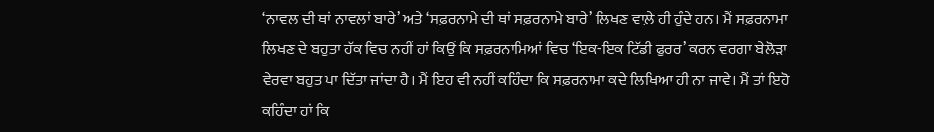‘ਨਾਵਲ ਦੀ ਥਾਂ ਨਾਵਲਾਂ ਬਾਰੇ’ ਅਤੇ ‘ਸਫ਼ਰਨਾਮੇ ਦੀ ਥਾਂ ਸਫ਼ਰਨਾਮੇ ਬਾਰੇ’ ਲਿਖਣ ਵਾਲ਼ੇ ਹੀ ਹੁੰਦੇ ਹਨ। ਮੈਂ ਸਫ਼ਰਨਾਮਾ ਲਿਖਣ ਦੇ ਬਹੁਤਾ ਹੱਕ ਵਿਚ ਨਹੀਂ ਹਾਂ ਕਿਉਂ ਕਿ ਸਫ਼ਰਨਾਮਿਆਂ ਵਿਚ ‘ਇਕ-ਇਕ ਟਿੱਡੀ ਫੁਰਰ’ ਕਰਨ ਵਰਗਾ ਬੇਲੋੜਾ ਵੇਰਵਾ ਬਹੁਤ ਪਾ ਦਿੱਤਾ ਜਾਂਦਾ ਹੈ। ਮੈਂ ਇਹ ਵੀ ਨਹੀਂ ਕਹਿੰਦਾ ਕਿ ਸਫ਼ਰਨਾਮਾ ਕਦੇ ਲਿਖਿਆ ਹੀ ਨਾ ਜਾਵੇ। ਮੈਂ ਤਾਂ ਇਹੋ ਕਹਿੰਦਾ ਹਾਂ ਕਿ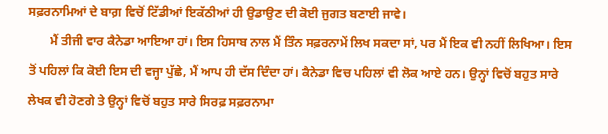ਸਫ਼ਰਨਾਮਿਆਂ ਦੇ ਬਾਗ਼ ਵਿਚੋਂ ਟਿੱਡੀਆਂ ਇਕੱਠੀਆਂ ਹੀ ਉਡਾਉਣ ਦੀ ਕੋਈ ਜੁਗਤ ਬਣਾਈ ਜਾਵੇ।
       ਮੈਂ ਤੀਜੀ ਵਾਰ ਕੈਨੇਡਾ ਆਇਆ ਹਾਂ। ਇਸ ਹਿਸਾਬ ਨਾਲ ਮੈਂ ਤਿੰਨ ਸਫ਼ਰਨਾਮੇਂ ਲਿਖ ਸਕਦਾ ਸਾਂ, ਪਰ ਮੈਂ ਇਕ ਵੀ ਨਹੀਂ ਲਿਖਿਆ। ਇਸ ਤੋਂ ਪਹਿਲਾਂ ਕਿ ਕੋਈ ਇਸ ਦੀ ਵਜ੍ਹਾ ਪੁੱਛੇ, ਮੈਂ ਆਪ ਹੀ ਦੱਸ ਦਿੰਦਾ ਹਾਂ। ਕੈਨੇਡਾ ਵਿਚ ਪਹਿਲਾਂ ਵੀ ਲੋਕ ਆਏ ਹਨ। ਉਨ੍ਹਾਂ ਵਿਚੋਂ ਬਹੁਤ ਸਾਰੇ ਲੇਖਕ ਵੀ ਹੋਣਗੇ ਤੇ ਉਨ੍ਹਾਂ ਵਿਚੋਂ ਬਹੁਤ ਸਾਰੇ ਸਿਰਫ਼ ਸਫ਼ਰਨਾਮਾ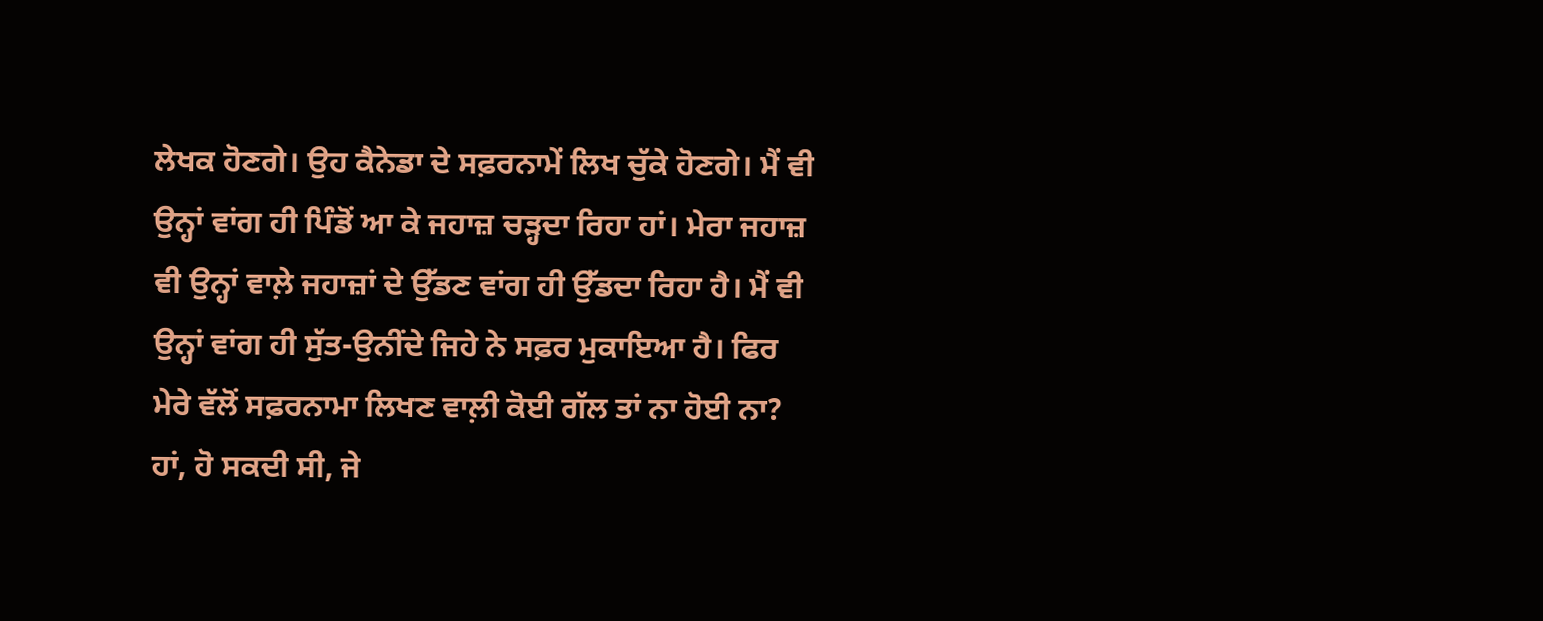ਲੇਖਕ ਹੋਣਗੇ। ਉਹ ਕੈਨੇਡਾ ਦੇ ਸਫ਼ਰਨਾਮੇਂ ਲਿਖ ਚੁੱਕੇ ਹੋਣਗੇ। ਮੈਂ ਵੀ ਉਨ੍ਹਾਂ ਵਾਂਗ ਹੀ ਪਿੰਡੋਂ ਆ ਕੇ ਜਹਾਜ਼ ਚੜ੍ਹਦਾ ਰਿਹਾ ਹਾਂ। ਮੇਰਾ ਜਹਾਜ਼ ਵੀ ਉਨ੍ਹਾਂ ਵਾਲ਼ੇ ਜਹਾਜ਼ਾਂ ਦੇ ਉੱਡਣ ਵਾਂਗ ਹੀ ਉੱਡਦਾ ਰਿਹਾ ਹੈ। ਮੈਂ ਵੀ ਉਨ੍ਹਾਂ ਵਾਂਗ ਹੀ ਸੁੱਤ-ਉਨੀਂਦੇ ਜਿਹੇ ਨੇ ਸਫ਼ਰ ਮੁਕਾਇਆ ਹੈ। ਫਿਰ ਮੇਰੇ ਵੱਲੋਂ ਸਫ਼ਰਨਾਮਾ ਲਿਖਣ ਵਾਲ਼ੀ ਕੋਈ ਗੱਲ ਤਾਂ ਨਾ ਹੋਈ ਨਾ? ਹਾਂ, ਹੋ ਸਕਦੀ ਸੀ, ਜੇ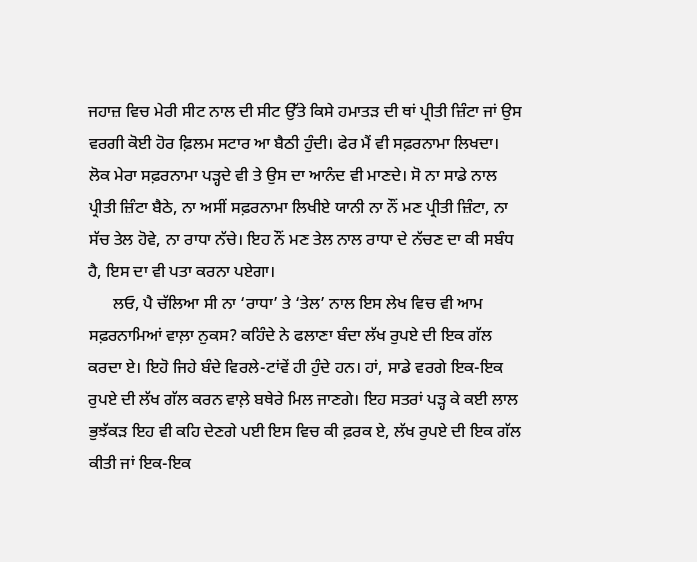ਜਹਾਜ਼ ਵਿਚ ਮੇਰੀ ਸੀਟ ਨਾਲ ਦੀ ਸੀਟ ਉੱਤੇ ਕਿਸੇ ਹਮਾਤੜ ਦੀ ਥਾਂ ਪ੍ਰੀਤੀ ਜ਼ਿੰਟਾ ਜਾਂ ਉਸ ਵਰਗੀ ਕੋਈ ਹੋਰ ਫ਼ਿਲਮ ਸਟਾਰ ਆ ਬੈਠੀ ਹੁੰਦੀ। ਫੇਰ ਮੈਂ ਵੀ ਸਫ਼ਰਨਾਮਾ ਲਿਖਦਾ। ਲੋਕ ਮੇਰਾ ਸਫ਼ਰਨਾਮਾ ਪੜ੍ਹਦੇ ਵੀ ਤੇ ਉਸ ਦਾ ਆਨੰਦ ਵੀ ਮਾਣਦੇ। ਸੋ ਨਾ ਸਾਡੇ ਨਾਲ ਪ੍ਰੀਤੀ ਜ਼ਿੰਟਾ ਬੈਠੇ, ਨਾ ਅਸੀਂ ਸਫ਼ਰਨਾਮਾ ਲਿਖੀਏ ਯਾਨੀ ਨਾ ਨੌਂ ਮਣ ਪ੍ਰੀਤੀ ਜ਼ਿੰਟਾ, ਨਾ ਸੱਚ ਤੇਲ ਹੋਵੇ, ਨਾ ਰਾਧਾ ਨੱਚੇ। ਇਹ ਨੌਂ ਮਣ ਤੇਲ ਨਾਲ ਰਾਧਾ ਦੇ ਨੱਚਣ ਦਾ ਕੀ ਸਬੰਧ ਹੈ, ਇਸ ਦਾ ਵੀ ਪਤਾ ਕਰਨਾ ਪਏਗਾ।
      ਲਓ, ਪੈ ਚੱਲਿਆ ਸੀ ਨਾ ‘ਰਾਧਾ’ ਤੇ ‘ਤੇਲ’ ਨਾਲ ਇਸ ਲੇਖ ਵਿਚ ਵੀ ਆਮ ਸਫ਼ਰਨਾਮਿਆਂ ਵਾਲ਼ਾ ਨੁਕਸ? ਕਹਿੰਦੇ ਨੇ ਫਲਾਣਾ ਬੰਦਾ ਲੱਖ ਰੁਪਏ ਦੀ ਇਕ ਗੱਲ ਕਰਦਾ ਏ। ਇਹੋ ਜਿਹੇ ਬੰਦੇ ਵਿਰਲੇ-ਟਾਂਵੇਂ ਹੀ ਹੁੰਦੇ ਹਨ। ਹਾਂ, ਸਾਡੇ ਵਰਗੇ ਇਕ-ਇਕ ਰੁਪਏ ਦੀ ਲੱਖ ਗੱਲ ਕਰਨ ਵਾਲ਼ੇ ਬਥੇਰੇ ਮਿਲ ਜਾਣਗੇ। ਇਹ ਸਤਰਾਂ ਪੜ੍ਹ ਕੇ ਕਈ ਲਾਲ ਭੁਝੱਕੜ ਇਹ ਵੀ ਕਹਿ ਦੇਣਗੇ ਪਈ ਇਸ ਵਿਚ ਕੀ ਫ਼ਰਕ ਏ, ਲੱਖ ਰੁਪਏ ਦੀ ਇਕ ਗੱਲ ਕੀਤੀ ਜਾਂ ਇਕ-ਇਕ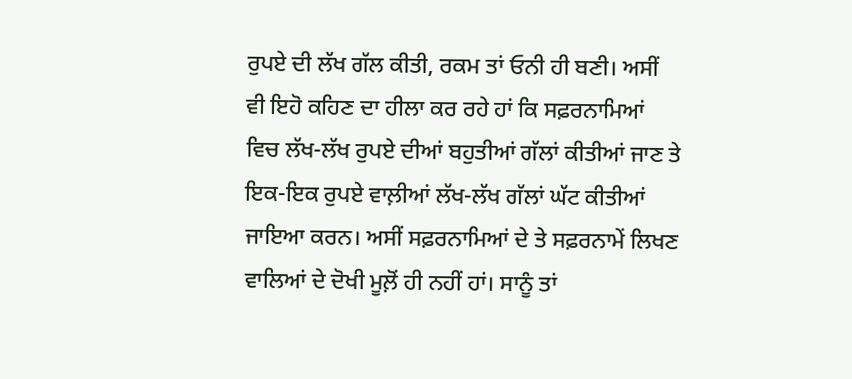ਰੁਪਏ ਦੀ ਲੱਖ ਗੱਲ ਕੀਤੀ, ਰਕਮ ਤਾਂ ਓਨੀ ਹੀ ਬਣੀ। ਅਸੀਂ ਵੀ ਇਹੋ ਕਹਿਣ ਦਾ ਹੀਲਾ ਕਰ ਰਹੇ ਹਾਂ ਕਿ ਸਫ਼ਰਨਾਮਿਆਂ ਵਿਚ ਲੱਖ-ਲੱਖ ਰੁਪਏ ਦੀਆਂ ਬਹੁਤੀਆਂ ਗੱਲਾਂ ਕੀਤੀਆਂ ਜਾਣ ਤੇ ਇਕ-ਇਕ ਰੁਪਏ ਵਾਲ਼ੀਆਂ ਲੱਖ-ਲੱਖ ਗੱਲਾਂ ਘੱਟ ਕੀਤੀਆਂ ਜਾਇਆ ਕਰਨ। ਅਸੀਂ ਸਫ਼ਰਨਾਮਿਆਂ ਦੇ ਤੇ ਸਫ਼ਰਨਾਮੇਂ ਲਿਖਣ ਵਾਲਿਆਂ ਦੇ ਦੋਖੀ ਮੂਲ਼ੋਂ ਹੀ ਨਹੀਂ ਹਾਂ। ਸਾਨੂੰ ਤਾਂ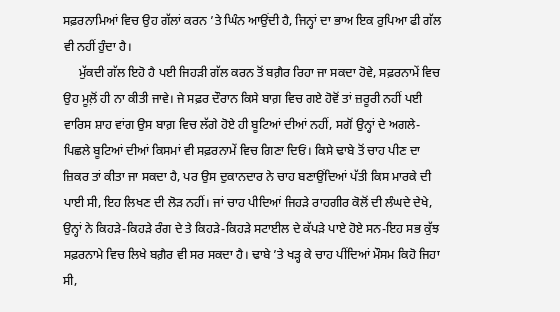ਸਫ਼ਰਨਾਮਿਆਂ ਵਿਚ ਉਹ ਗੱਲਾਂ ਕਰਨ ’ਤੇ ਘਿੰਨ ਆਉਂਦੀ ਹੈ, ਜਿਨ੍ਹਾਂ ਦਾ ਭਾਅ ਇਕ ਰੁਪਿਆ ਫੀ ਗੱਲ ਵੀ ਨਹੀਂ ਹੁੰਦਾ ਹੈ।
     ਮੁੱਕਦੀ ਗੱਲ ਇਹੋ ਹੈ ਪਈ ਜਿਹੜੀ ਗੱਲ ਕਰਨ ਤੋਂ ਬਗ਼ੈਰ ਰਿਹਾ ਜਾ ਸਕਦਾ ਹੋਵੇ, ਸਫ਼ਰਨਾਮੇਂ ਵਿਚ ਉਹ ਮੂਲ਼ੋਂ ਹੀ ਨਾ ਕੀਤੀ ਜਾਵੇ। ਜੇ ਸਫ਼ਰ ਦੌਰਾਨ ਕਿਸੇ ਬਾਗ਼ ਵਿਚ ਗਏ ਹੋਵੋਂ ਤਾਂ ਜ਼ਰੂਰੀ ਨਹੀਂ ਪਈ ਵਾਰਿਸ ਸ਼ਾਹ ਵਾਂਗ ਉਸ ਬਾਗ਼ ਵਿਚ ਲੱਗੇ ਹੋਏ ਹੀ ਬੂਟਿਆਂ ਦੀਆਂ ਨਹੀਂ, ਸਗੋਂ ਉਨ੍ਹਾਂ ਦੇ ਅਗਲੇ-ਪਿਛਲੇ ਬੂਟਿਆਂ ਦੀਆਂ ਕਿਸਮਾਂ ਵੀ ਸਫ਼ਰਨਾਮੇਂ ਵਿਚ ਗਿਣਾ ਦਿਓਂ। ਕਿਸੇ ਢਾਬੇ ਤੋਂ ਚਾਹ ਪੀਣ ਦਾ ਜ਼ਿਕਰ ਤਾਂ ਕੀਤਾ ਜਾ ਸਕਦਾ ਹੈ, ਪਰ ਉਸ ਦੁਕਾਨਦਾਰ ਨੇ ਚਾਹ ਬਣਾਉਂਦਿਆਂ ਪੱਤੀ ਕਿਸ ਮਾਰਕੇ ਦੀ ਪਾਈ ਸੀ, ਇਹ ਲਿਖਣ ਦੀ ਲੋੜ ਨਹੀਂ। ਜਾਂ ਚਾਹ ਪੀਦਿਆਂ ਜਿਹੜੇ ਰਾਹਗੀਰ ਕੋਲੋਂ ਦੀ ਲੰਘਦੇ ਦੇਖੇ, ਉਨ੍ਹਾਂ ਨੇ ਕਿਹੜੇ-ਕਿਹੜੇ ਰੰਗ ਦੇ ਤੇ ਕਿਹੜੇ-ਕਿਹੜੇ ਸਟਾਈਲ ਦੇ ਕੱਪੜੇ ਪਾਏ ਹੋਏ ਸਨ-ਇਹ ਸਭ ਕੁੱਝ ਸਫ਼ਰਨਾਮੇ ਵਿਚ ਲਿਖੇ ਬਗ਼ੈਰ ਵੀ ਸਰ ਸਕਦਾ ਹੈ। ਢਾਬੇ ’ਤੇ ਖੜ੍ਹ ਕੇ ਚਾਹ ਪੀਂਦਿਆਂ ਮੌਸਮ ਕਿਹੋ ਜਿਹਾ ਸੀ,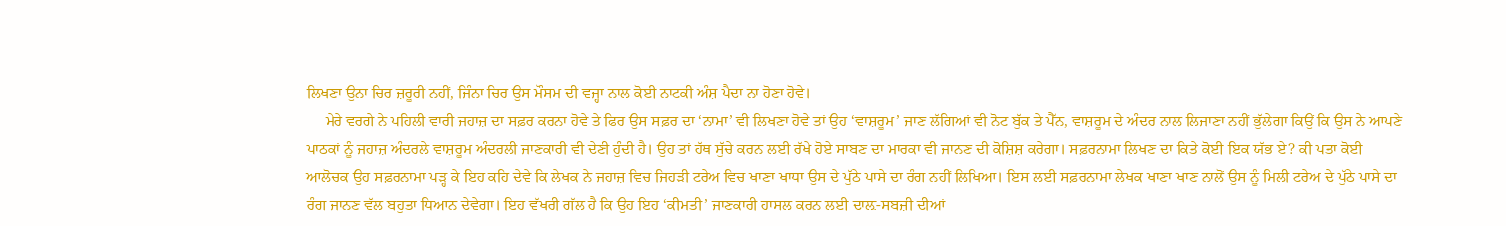ਲਿਖਣਾ ਉਨਾ ਚਿਰ ਜ਼ਰੂਰੀ ਨਹੀਂ, ਜਿੰਨਾ ਚਿਰ ਉਸ ਮੌਸਮ ਦੀ ਵਜ੍ਹਾ ਨਾਲ ਕੋਈ ਨਾਟਕੀ ਅੰਸ਼ ਪੈਦਾ ਨਾ ਹੋਣਾ ਹੋਵੇ।
     ਮੇਰੇ ਵਰਗੇ ਨੇ ਪਹਿਲੀ ਵਾਰੀ ਜਹਾਜ਼ ਦਾ ਸਫ਼ਰ ਕਰਨਾ ਹੋਵੇ ਤੇ ਫਿਰ ਉਸ ਸਫ਼ਰ ਦਾ ‘ਨਾਮਾ’ ਵੀ ਲਿਖਣਾ ਹੋਵੇ ਤਾਂ ਉਹ ‘ਵਾਸ਼ਰੂਮ’ ਜਾਣ ਲੱਗਿਆਂ ਵੀ ਨੋਟ ਬੁੱਕ ਤੇ ਪੈੱਨ, ਵਾਸ਼ਰੂਮ ਦੇ ਅੰਦਰ ਨਾਲ ਲਿਜਾਣਾ ਨਹੀਂ ਭੁੱਲੇਗਾ ਕਿਉਂ ਕਿ ਉਸ ਨੇ ਆਪਣੇ ਪਾਠਕਾਂ ਨੂੰ ਜਹਾਜ਼ ਅੰਦਰਲੇ ਵਾਸ਼ਰੂਮ ਅੰਦਰਲੀ ਜਾਣਕਾਰੀ ਵੀ ਦੇਣੀ ਹੁੰਦੀ ਹੈ। ਉਹ ਤਾਂ ਹੱਥ ਸੁੱਚੇ ਕਰਨ ਲਈ ਰੱਖੇ ਹੋਏ ਸਾਬਣ ਦਾ ਮਾਰਕਾ ਵੀ ਜਾਨਣ ਦੀ ਕੋਸ਼ਿਸ਼ ਕਰੇਗਾ। ਸਫ਼ਰਨਾਮਾ ਲਿਖਣ ਦਾ ਕਿਤੇ ਕੋਈ ਇਕ ਯੱਭ ਏ? ਕੀ ਪਤਾ ਕੋਈ ਆਲੋਚਕ ਉਹ ਸਫ਼ਰਨਾਮਾ ਪੜ੍ਹ ਕੇ ਇਹ ਕਹਿ ਦੇਵੇ ਕਿ ਲੇਖਕ ਨੇ ਜਹਾਜ਼ ਵਿਚ ਜਿਹੜੀ ਟਰੇਅ ਵਿਚ ਖਾਣਾ ਖਾਧਾ ਉਸ ਦੇ ਪੁੱਠੇ ਪਾਸੇ ਦਾ ਰੰਗ ਨਹੀਂ ਲਿਖਿਆ। ਇਸ ਲਈ ਸਫ਼ਰਨਾਮਾ ਲੇਖਕ ਖਾਣਾ ਖਾਣ ਨਾਲੋਂ ਉਸ ਨੂੰ ਮਿਲੀ ਟਰੇਅ ਦੇ ਪੁੱਠੇ ਪਾਸੇ ਦਾ ਰੰਗ ਜਾਨਣ ਵੱਲ ਬਹੁਤਾ ਧਿਆਨ ਦੇਵੇਗਾ। ਇਹ ਵੱਖਰੀ ਗੱਲ ਹੈ ਕਿ ਉਹ ਇਹ ‘ਕੀਮਤੀ’ ਜਾਣਕਾਰੀ ਹਾਸਲ ਕਰਨ ਲਈ ਦਾਲ਼-ਸਬਜ਼ੀ ਦੀਆਂ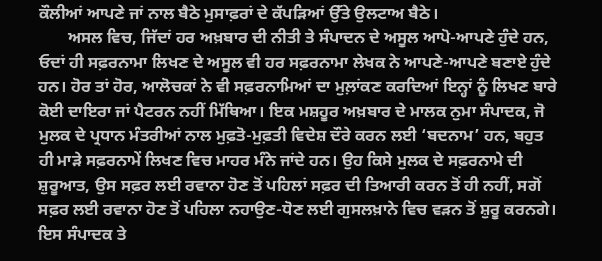ਕੌਲੀਆਂ ਆਪਣੇ ਜਾਂ ਨਾਲ ਬੈਠੇ ਮੁਸਾਫ਼ਰਾਂ ਦੇ ਕੱਪੜਿਆਂ ਉੱਤੇ ਉਲਟਾਅ ਬੈਠੇ।
       ਅਸਲ ਵਿਚ, ਜਿੱਦਾਂ ਹਰ ਅਖ਼ਬਾਰ ਦੀ ਨੀਤੀ ਤੇ ਸੰਪਾਦਨ ਦੇ ਅਸੂਲ ਆਪੋ-ਆਪਣੇ ਹੁੰਦੇ ਹਨ, ਓਦਾਂ ਹੀ ਸਫ਼ਰਨਾਮਾ ਲਿਖਣ ਦੇ ਅਸੂਲ ਵੀ ਹਰ ਸਫ਼ਰਨਾਮਾ ਲੇਖਕ ਨੇ ਆਪਣੇ-ਆਪਣੇ ਬਣਾਏ ਹੁੰਦੇ ਹਨ। ਹੋਰ ਤਾਂ ਹੋਰ, ਆਲੋਚਕਾਂ ਨੇ ਵੀ ਸਫ਼ਰਨਾਮਿਆਂ ਦਾ ਮੁਲ਼ਾਂਕਣ ਕਰਦਿਆਂ ਇਨ੍ਹਾਂ ਨੂੰ ਲਿਖਣ ਬਾਰੇ ਕੋਈ ਦਾਇਰਾ ਜਾਂ ਪੈਟਰਨ ਨਹੀਂ ਮਿੱਥਿਆ। ਇਕ ਮਸ਼ਹੂਰ ਅਖ਼ਬਾਰ ਦੇ ਮਾਲਕ ਨੁਮਾ ਸੰਪਾਦਕ, ਜੋ ਮੁਲਕ ਦੇ ਪ੍ਰਧਾਨ ਮੰਤਰੀਆਂ ਨਾਲ ਮੁਫ਼ਤੋ-ਮੁਫ਼ਤੀ ਵਿਦੇਸ਼ ਦੌਰੇ ਕਰਨ ਲਈ ‘ਬਦਨਾਮ’ ਹਨ, ਬਹੁਤ ਹੀ ਮਾੜੇ ਸਫ਼ਰਨਾਮੇਂ ਲਿਖਣ ਵਿਚ ਮਾਹਰ ਮੰਨੇ ਜਾਂਦੇ ਹਨ। ਉਹ ਕਿਸੇ ਮੁਲਕ ਦੇ ਸਫ਼ਰਨਾਮੇ ਦੀ ਸ਼ੁਰੂਆਤ, ਉਸ ਸਫ਼ਰ ਲਈ ਰਵਾਨਾ ਹੋਣ ਤੋਂ ਪਹਿਲਾਂ ਸਫ਼ਰ ਦੀ ਤਿਆਰੀ ਕਰਨ ਤੋਂ ਹੀ ਨਹੀਂ, ਸਗੋਂ ਸਫ਼ਰ ਲਈ ਰਵਾਨਾ ਹੋਣ ਤੋਂ ਪਹਿਲਾ ਨਹਾਉਣ-ਧੋਣ ਲਈ ਗੁਸਲਖ਼ਾਨੇ ਵਿਚ ਵੜਨ ਤੋਂ ਸ਼ੁਰੂ ਕਰਨਗੇ। ਇਸ ਸੰਪਾਦਕ ਤੇ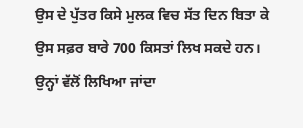ਉਸ ਦੇ ਪੁੱਤਰ ਕਿਸੇ ਮੁਲਕ ਵਿਚ ਸੱਤ ਦਿਨ ਬਿਤਾ ਕੇ ਉਸ ਸਫ਼ਰ ਬਾਰੇ 700 ਕਿਸਤਾਂ ਲਿਖ ਸਕਦੇ ਹਨ। ਉਨ੍ਹਾਂ ਵੱਲੋਂ ਲਿਖਿਆ ਜਾਂਦਾ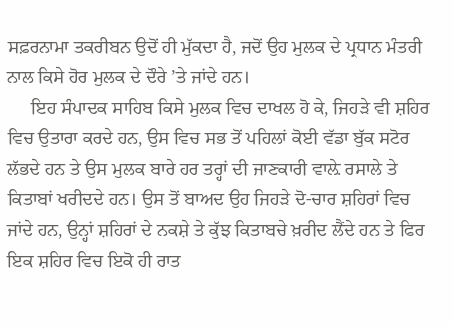ਸਫ਼ਰਨਾਮਾ ਤਕਰੀਬਨ ਉਦੋਂ ਹੀ ਮੁੱਕਦਾ ਹੈ, ਜਦੋਂ ਉਹ ਮੁਲਕ ਦੇ ਪ੍ਰਧਾਨ ਮੰਤਰੀ ਨਾਲ ਕਿਸੇ ਹੋਰ ਮੁਲਕ ਦੇ ਦੌਰੇ ’ਤੇ ਜਾਂਦੇ ਹਨ।
     ਇਹ ਸੰਪਾਦਕ ਸਾਹਿਬ ਕਿਸੇ ਮੁਲਕ ਵਿਚ ਦਾਖਲ ਹੋ ਕੇ, ਜਿਹੜੇ ਵੀ ਸ਼ਹਿਰ ਵਿਚ ਉਤਾਰਾ ਕਰਦੇ ਹਨ, ਉਸ ਵਿਚ ਸਭ ਤੋਂ ਪਹਿਲਾਂ ਕੋਈ ਵੱਡਾ ਬੁੱਕ ਸਟੋਰ ਲੱਭਦੇ ਹਨ ਤੇ ਉਸ ਮੁਲਕ ਬਾਰੇ ਹਰ ਤਰ੍ਹਾਂ ਦੀ ਜਾਣਕਾਰੀ ਵਾਲ਼ੇ ਰਸਾਲੇ ਤੇ ਕਿਤਾਬਾਂ ਖਰੀਦਦੇ ਹਨ। ਉਸ ਤੋਂ ਬਾਅਦ ਉਹ ਜਿਹੜੇ ਦੋ-ਚਾਰ ਸ਼ਹਿਰਾਂ ਵਿਚ ਜਾਂਦੇ ਹਨ, ਉਨ੍ਹਾਂ ਸ਼ਹਿਰਾਂ ਦੇ ਨਕਸ਼ੇ ਤੇ ਕੁੱਝ ਕਿਤਾਬਚੇ ਖ਼ਰੀਦ ਲੈਂਦੇ ਹਨ ਤੇ ਫਿਰ ਇਕ ਸ਼ਹਿਰ ਵਿਚ ਇਕੋ ਹੀ ਰਾਤ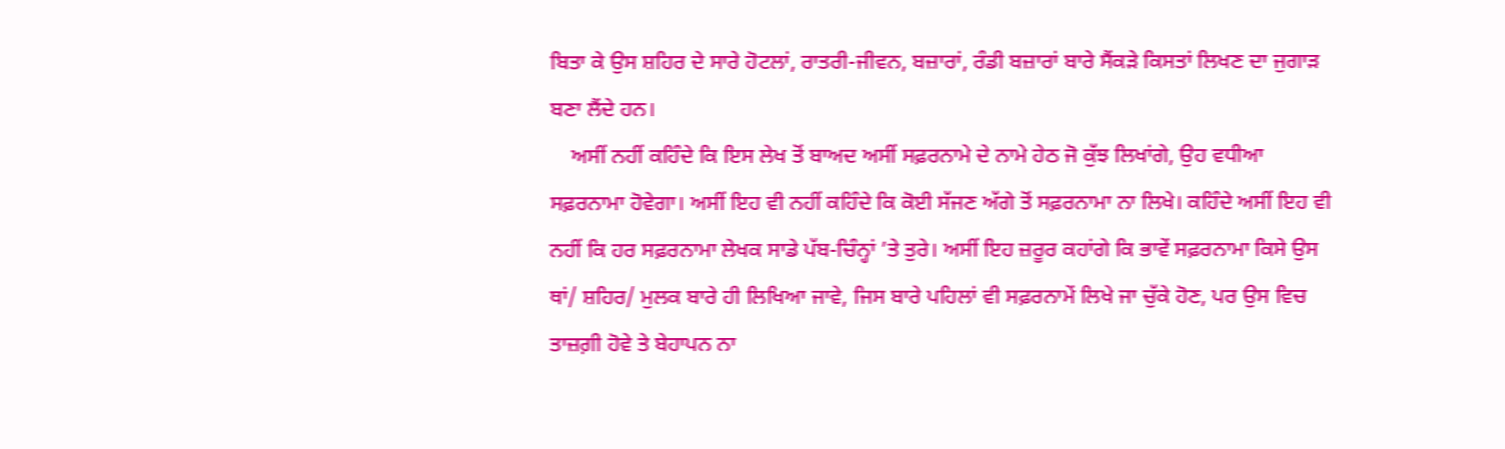ਬਿਤਾ ਕੇ ਉਸ ਸ਼ਹਿਰ ਦੇ ਸਾਰੇ ਹੋਟਲਾਂ, ਰਾਤਰੀ-ਜੀਵਨ, ਬਜ਼ਾਰਾਂ, ਰੰਡੀ ਬਜ਼ਾਰਾਂ ਬਾਰੇ ਸੈਂਕੜੇ ਕਿਸਤਾਂ ਲਿਖਣ ਦਾ ਜੁਗਾੜ ਬਣਾ ਲੈਂਦੇ ਹਨ।
    ਅਸੀਂ ਨਹੀਂ ਕਹਿੰਦੇ ਕਿ ਇਸ ਲੇਖ ਤੋਂ ਬਾਅਦ ਅਸੀਂ ਸਫ਼ਰਨਾਮੇ ਦੇ ਨਾਮੇ ਹੇਠ ਜੋ ਕੁੱਝ ਲਿਖਾਂਗੇ, ਉਹ ਵਧੀਆ ਸਫ਼ਰਨਾਮਾ ਹੋਵੇਗਾ। ਅਸੀਂ ਇਹ ਵੀ ਨਹੀਂ ਕਹਿੰਦੇ ਕਿ ਕੋਈ ਸੱਜਣ ਅੱਗੇ ਤੋਂ ਸਫ਼ਰਨਾਮਾ ਨਾ ਲਿਖੇ। ਕਹਿੰਦੇ ਅਸੀਂ ਇਹ ਵੀ ਨਹੀਂ ਕਿ ਹਰ ਸਫ਼ਰਨਾਮਾ ਲੇਖਕ ਸਾਡੇ ਪੱਬ-ਚਿੰਨ੍ਹਾਂ ’ਤੇ ਤੁਰੇ। ਅਸੀਂ ਇਹ ਜ਼ਰੂਰ ਕਹਾਂਗੇ ਕਿ ਭਾਵੇਂ ਸਫ਼ਰਨਾਮਾ ਕਿਸੇ ਉਸ ਥਾਂ/ ਸ਼ਹਿਰ/ ਮੁਲਕ ਬਾਰੇ ਹੀ ਲਿਖਿਆ ਜਾਵੇ, ਜਿਸ ਬਾਰੇ ਪਹਿਲਾਂ ਵੀ ਸਫ਼ਰਨਾਮੇਂ ਲਿਖੇ ਜਾ ਚੁੱਕੇ ਹੋਣ, ਪਰ ਉਸ ਵਿਚ ਤਾਜ਼ਗ਼ੀ ਹੋਵੇ ਤੇ ਬੇਹਾਪਨ ਨਾ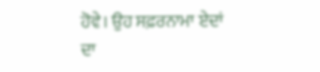ਹੋਵੇ। ਉਹ ਸਫ਼ਰਨਾਮਾ ਏਦਾਂ ਦਾ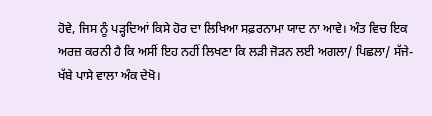ਹੋਵੇ, ਜਿਸ ਨੂੰ ਪੜ੍ਹਦਿਆਂ ਕਿਸੇ ਹੋਰ ਦਾ ਲਿਖਿਆ ਸਫ਼ਰਨਾਮਾ ਯਾਦ ਨਾ ਆਵੇ। ਅੰਤ ਵਿਚ ਇਕ ਅਰਜ਼ ਕਰਨੀ ਹੈ ਕਿ ਅਸੀਂ ਇਹ ਨਹੀਂ ਲਿਖਣਾ ਕਿ ਲੜੀ ਜੋੜਨ ਲਈ ਅਗਲਾ/ ਪਿਛਲਾ/ ਸੱਜੇ-ਖੱਬੇ ਪਾਸੇ ਵਾਲਾ ਅੰਕ ਦੇਖੋ।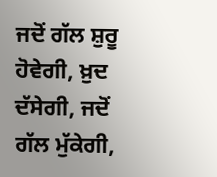ਜਦੋਂ ਗੱਲ ਸ਼ੁਰੂ ਹੋਵੇਗੀ, ਖ਼ੁਦ ਦੱਸੇਗੀ, ਜਦੋਂ ਗੱਲ ਮੁੱਕੇਗੀ,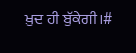ਖ਼ੁਦ ਹੀ ਬੁੱਕੇਗੀ।#